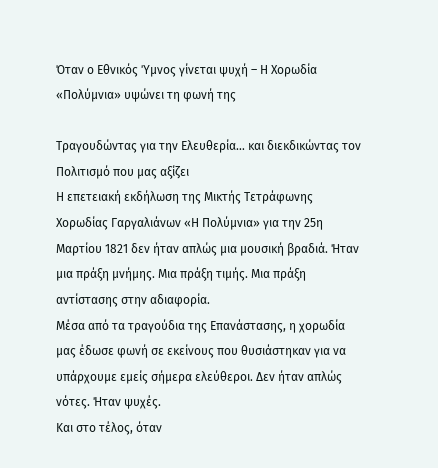Όταν ο Εθνικός Ύμνος γίνεται ψυχή – Η Χορωδία «Πολύμνια» υψώνει τη φωνή της

Τραγουδώντας για την Ελευθερία… και διεκδικώντας τον Πολιτισμό που μας αξίζει
Η επετειακή εκδήλωση της Μικτής Τετράφωνης Χορωδίας Γαργαλιάνων «Η Πολύμνια» για την 25η Μαρτίου 1821 δεν ήταν απλώς μια μουσική βραδιά. Ήταν μια πράξη μνήμης. Μια πράξη τιμής. Μια πράξη αντίστασης στην αδιαφορία.
Μέσα από τα τραγούδια της Επανάστασης, η χορωδία μας έδωσε φωνή σε εκείνους που θυσιάστηκαν για να υπάρχουμε εμείς σήμερα ελεύθεροι. Δεν ήταν απλώς νότες. Ήταν ψυχές.
Και στο τέλος, όταν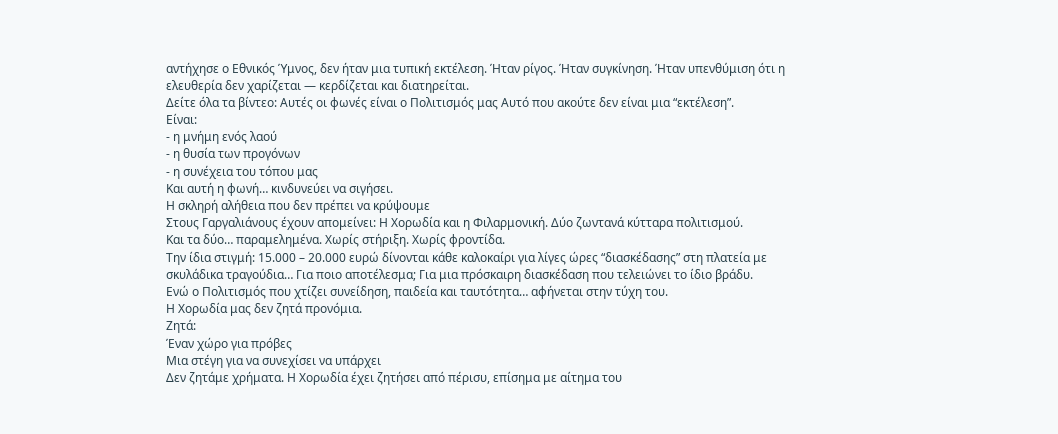αντήχησε ο Εθνικός Ύμνος, δεν ήταν μια τυπική εκτέλεση. Ήταν ρίγος. Ήταν συγκίνηση. Ήταν υπενθύμιση ότι η ελευθερία δεν χαρίζεται — κερδίζεται και διατηρείται.
Δείτε όλα τα βίντεο: Αυτές οι φωνές είναι ο Πολιτισμός μας Αυτό που ακούτε δεν είναι μια “εκτέλεση”.
Είναι:
- η μνήμη ενός λαού
- η θυσία των προγόνων
- η συνέχεια του τόπου μας
Και αυτή η φωνή… κινδυνεύει να σιγήσει.
Η σκληρή αλήθεια που δεν πρέπει να κρύψουμε
Στους Γαργαλιάνους έχουν απομείνει: Η Χορωδία και η Φιλαρμονική. Δύο ζωντανά κύτταρα πολιτισμού.
Και τα δύο… παραμελημένα. Χωρίς στήριξη. Χωρίς φροντίδα.
Την ίδια στιγμή: 15.000 – 20.000 ευρώ δίνονται κάθε καλοκαίρι για λίγες ώρες “διασκέδασης” στη πλατεία με σκυλάδικα τραγούδια… Για ποιο αποτέλεσμα; Για μια πρόσκαιρη διασκέδαση που τελειώνει το ίδιο βράδυ.
Ενώ ο Πολιτισμός που χτίζει συνείδηση, παιδεία και ταυτότητα… αφήνεται στην τύχη του.
Η Χορωδία μας δεν ζητά προνόμια.
Ζητά:
Έναν χώρο για πρόβες
Μια στέγη για να συνεχίσει να υπάρχει
Δεν ζητάμε χρήματα. Η Χορωδία έχει ζητήσει από πέρισυ, επίσημα με αίτημα του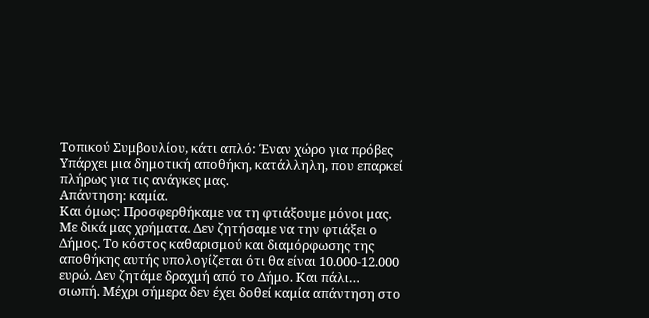Τοπικού Συμβουλίου, κάτι απλό: Έναν χώρο για πρόβες Υπάρχει μια δημοτική αποθήκη, κατάλληλη, που επαρκεί πλήρως για τις ανάγκες μας.
Απάντηση: καμία.
Και όμως: Προσφερθήκαμε να τη φτιάξουμε μόνοι μας. Με δικά μας χρήματα. Δεν ζητήσαμε να την φτιάξει ο Δήμος. Το κόστος καθαρισμού και διαμόρφωσης της αποθήκης αυτής υπολογίζεται ότι θα είναι 10.000-12.000 ευρώ. Δεν ζητάμε δραχμή από το Δήμο. Και πάλι… σιωπή. Μέχρι σήμερα δεν έχει δοθεί καμία απάντηση στο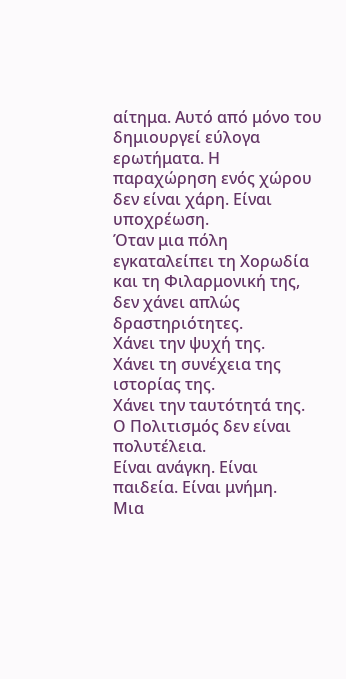αίτημα. Αυτό από μόνο του δημιουργεί εύλογα ερωτήματα. Η παραχώρηση ενός χώρου δεν είναι χάρη. Είναι υποχρέωση.
Όταν μια πόλη εγκαταλείπει τη Χορωδία και τη Φιλαρμονική της, δεν χάνει απλώς δραστηριότητες.
Χάνει την ψυχή της.
Χάνει τη συνέχεια της ιστορίας της.
Χάνει την ταυτότητά της.
Ο Πολιτισμός δεν είναι πολυτέλεια.
Είναι ανάγκη. Είναι παιδεία. Είναι μνήμη.
Μια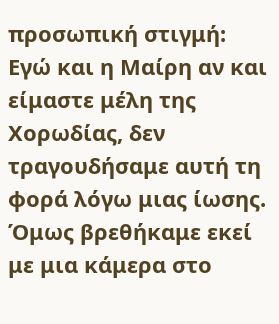προσωπική στιγμή: Εγώ και η Μαίρη αν και είμαστε μέλη της Χορωδίας, δεν τραγουδήσαμε αυτή τη φορά λόγω μιας ίωσης. Όμως βρεθήκαμε εκεί με μια κάμερα στο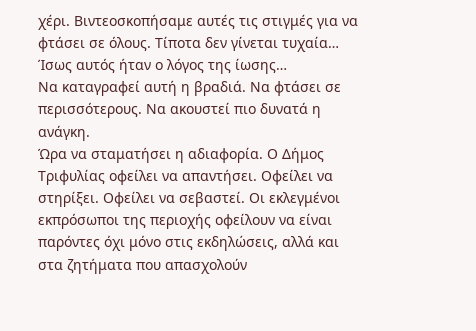χέρι. Βιντεοσκοπήσαμε αυτές τις στιγμές για να φτάσει σε όλους. Τίποτα δεν γίνεται τυχαία… Ίσως αυτός ήταν ο λόγος της ίωσης…
Να καταγραφεί αυτή η βραδιά. Να φτάσει σε περισσότερους. Να ακουστεί πιο δυνατά η ανάγκη.
Ώρα να σταματήσει η αδιαφορία. Ο Δήμος Τριφυλίας οφείλει να απαντήσει. Οφείλει να στηρίξει. Οφείλει να σεβαστεί. Οι εκλεγμένοι εκπρόσωποι της περιοχής οφείλουν να είναι παρόντες όχι μόνο στις εκδηλώσεις, αλλά και στα ζητήματα που απασχολούν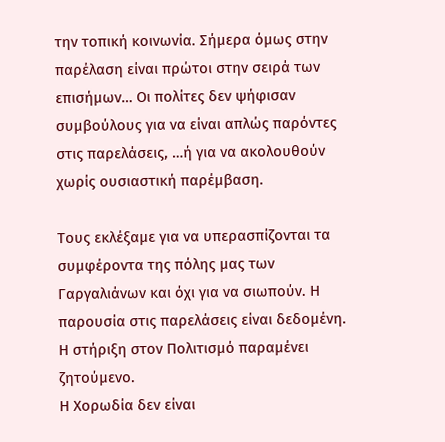την τοπική κοινωνία. Σήμερα όμως στην παρέλαση είναι πρώτοι στην σειρά των επισήμων… Οι πολίτες δεν ψήφισαν συμβούλους για να είναι απλώς παρόντες στις παρελάσεις, …ή για να ακολουθούν χωρίς ουσιαστική παρέμβαση.

Τους εκλέξαμε για να υπερασπίζονται τα συμφέροντα της πόλης μας των Γαργαλιάνων και όχι για να σιωπούν. Η παρουσία στις παρελάσεις είναι δεδομένη. Η στήριξη στον Πολιτισμό παραμένει ζητούμενο.
Η Χορωδία δεν είναι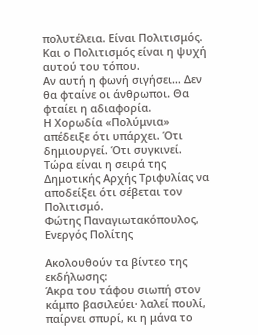πολυτέλεια. Είναι Πολιτισμός.
Και ο Πολιτισμός είναι η ψυχή αυτού του τόπου.
Αν αυτή η φωνή σιγήσει… Δεν θα φταίνε οι άνθρωποι. Θα φταίει η αδιαφορία.
Η Χορωδία «Πολύμνια» απέδειξε ότι υπάρχει. Ότι δημιουργεί. Ότι συγκινεί.
Τώρα είναι η σειρά της Δημοτικής Αρχής Τριφυλίας να αποδείξει ότι σέβεται τον Πολιτισμό.
Φώτης Παναγιωτακόπουλος, Ενεργός Πολίτης

Ακολουθούν τα βίντεο της εκδήλωσης:
Άκρα του τάφου σιωπή στον κάμπο βασιλεύει· λαλεί πουλί, παίρνει σπυρί, κι η μάνα το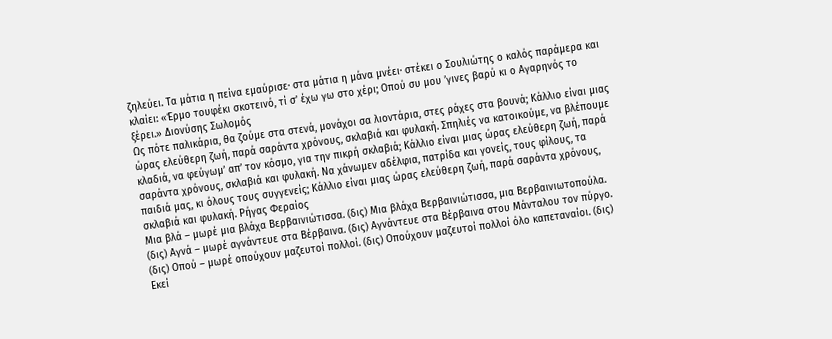ζηλεύει. Τα μάτια η πείνα εμαύρισε· στα μάτια η μάνα μνέει· στέκει ο Σουλιώτης ο καλός παράμερα και κλαίει: «Έρμο τουφέκι σκοτεινό, τί σ’ έχω γω στο χέρι; Οπού συ μου ’γινες βαρύ κι ο Αγαρηνός το ξέρει.» Διονύσης Σωλομός
Ως πότε παλικάρια, θα ζούμε στα στενά, μονάχοι σα λιοντάρια, στες ράχες στα βουνά; Κάλλιο είναι μιας ώρας ελεύθερη ζωή, παρά σαράντα χρόνους, σκλαβιά και φυλακή. Σπηλιές να κατοικούμε, να βλέπουμε κλαδιά, να φεύγωμ’ απ’ τον κόσμο, για την πικρή σκλαβιά; Κάλλιο είναι μιας ώρας ελεύθερη ζωή, παρά σαράντα χρόνους, σκλαβιά και φυλακή. Να χάνωμεν αδέλφια, πατρίδα και γονείς, τους φίλους, τα παιδιά μας, κι όλους τους συγγενείς; Κάλλιο είναι μιας ώρας ελεύθερη ζωή, παρά σαράντα χρόνους, σκλαβιά και φυλακή. Ρήγας Φεραίος
Μια βλά – μωρέ μια βλάχα Βερβαινιώτισσα. (δις) Μια βλάχα Βερβαινιώτισσα, μια Βερβαινιωτοπούλα. (δις) Αγνά – μωρέ αγνάντευε στα Βέρβαινα. (δις) Αγνάντευε στα Βέρβαινα στου Μάνταλου τον πύργο. (δις) Οπού – μωρέ οπούχουν μαζευτοί πολλοί. (δις) Οπούχουν μαζευτοί πολλοί όλο καπεταναίοι. (δις) Εκεί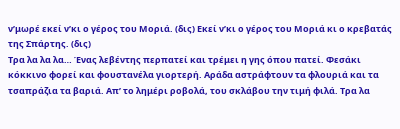ν’μωρέ εκεί ν’κι ο γέρος του Μοριά. (δις) Εκεί ν’κι ο γέρος του Μοριά κι ο κρεβατάς της Σπάρτης. (δις)
Τρα λα λα λα… Ένας λεβέντης περπατεί και τρέμει η γης όπου πατεί. Φεσάκι κόκκινο φορεί και φουστανέλα γιορτερή. Αράδα αστράφτουν τα φλουριά και τα τσαπράζια τα βαριά. Απ’ το λημέρι ροβολά, του σκλάβου την τιμή φιλά. Τρα λα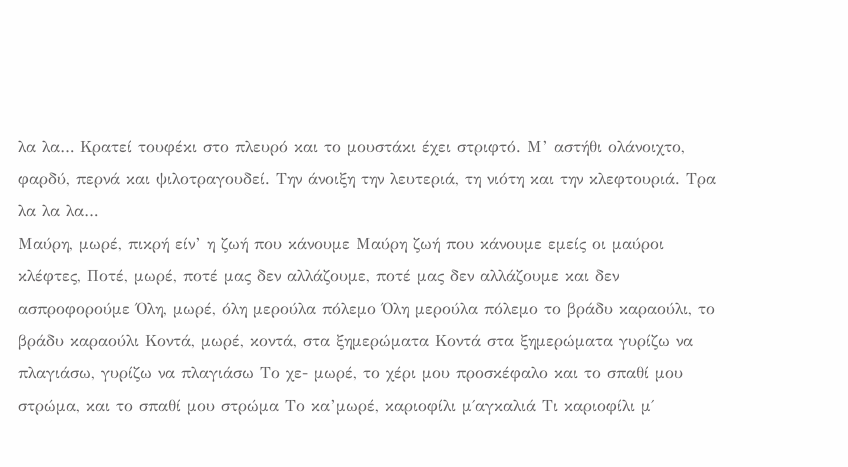λα λα… Κρατεί τουφέκι στο πλευρό και το μουστάκι έχει στριφτό. Μ’ αστήθι ολάνοιχτο, φαρδύ, περνά και ψιλοτραγουδεί. Την άνοιξη την λευτεριά, τη νιότη και την κλεφτουριά. Τρα λα λα λα…
Μαύρη, μωρέ, πικρή είν’ η ζωή που κάνουμε Μαύρη ζωή που κάνουμε εμείς οι μαύροι κλέφτες, Ποτέ, μωρέ, ποτέ μας δεν αλλάζουμε, ποτέ μας δεν αλλάζουμε και δεν ασπροφορούμε Όλη, μωρέ, όλη μερούλα πόλεμο Όλη μερούλα πόλεμο το βράδυ καραούλι, το βράδυ καραούλι Κοντά, μωρέ, κοντά, στα ξημερώματα Κοντά στα ξημερώματα γυρίζω να πλαγιάσω, γυρίζω να πλαγιάσω Το χε- μωρέ, το χέρι μου προσκέφαλο και το σπαθί μου στρώμα, και το σπαθί μου στρώμα Το κα’μωρέ, καριοφίλι μ΄αγκαλιά Τι καριοφίλι μ΄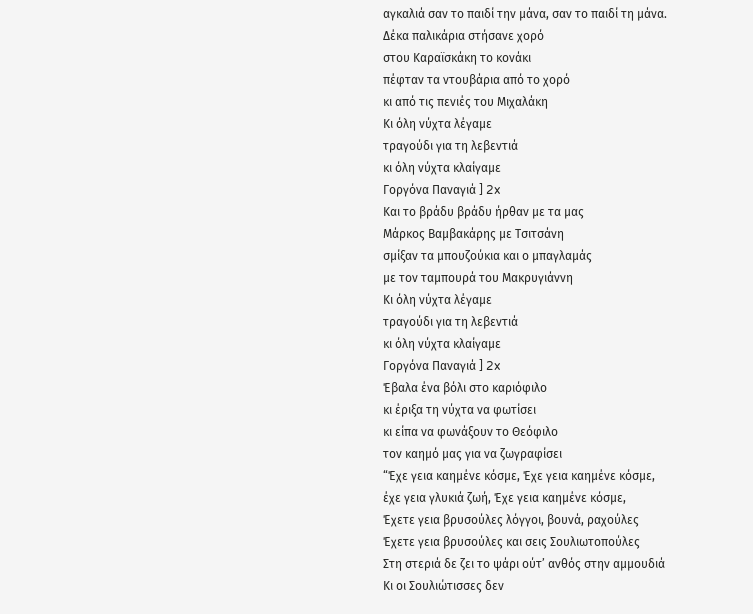αγκαλιά σαν το παιδί την μάνα, σαν το παιδί τη μάνα.
Δέκα παλικάρια στήσανε χορό
στου Καραϊσκάκη το κονάκι
πέφταν τα ντουβάρια από το χορό
κι από τις πενιές του Μιχαλάκη
Κι όλη νύχτα λέγαμε
τραγούδι για τη λεβεντιά
κι όλη νύχτα κλαίγαμε
Γοργόνα Παναγιά ] 2x
Και το βράδυ βράδυ ήρθαν με τα μας
Μάρκος Βαμβακάρης με Τσιτσάνη
σμίξαν τα μπουζούκια και ο μπαγλαμάς
με τον ταμπουρά του Μακρυγιάννη
Κι όλη νύχτα λέγαμε
τραγούδι για τη λεβεντιά
κι όλη νύχτα κλαίγαμε
Γοργόνα Παναγιά ] 2x
Έβαλα ένα βόλι στο καριόφιλο
κι έριξα τη νύχτα να φωτίσει
κι είπα να φωνάξουν το Θεόφιλο
τον καημό μας για να ζωγραφίσει
“Έχε γεια καημένε κόσμε, Έχε γεια καημένε κόσμε,
έχε γεια γλυκιά ζωή, Έχε γεια καημένε κόσμε,
Έχετε γεια βρυσούλες λόγγοι, βουνά, ραχούλες
Έχετε γεια βρυσούλες και σεις Σουλιωτοπούλες
Στη στεριά δε ζει το ψάρι ούτ’ ανθός στην αμμουδιά
Κι οι Σουλιώτισσες δεν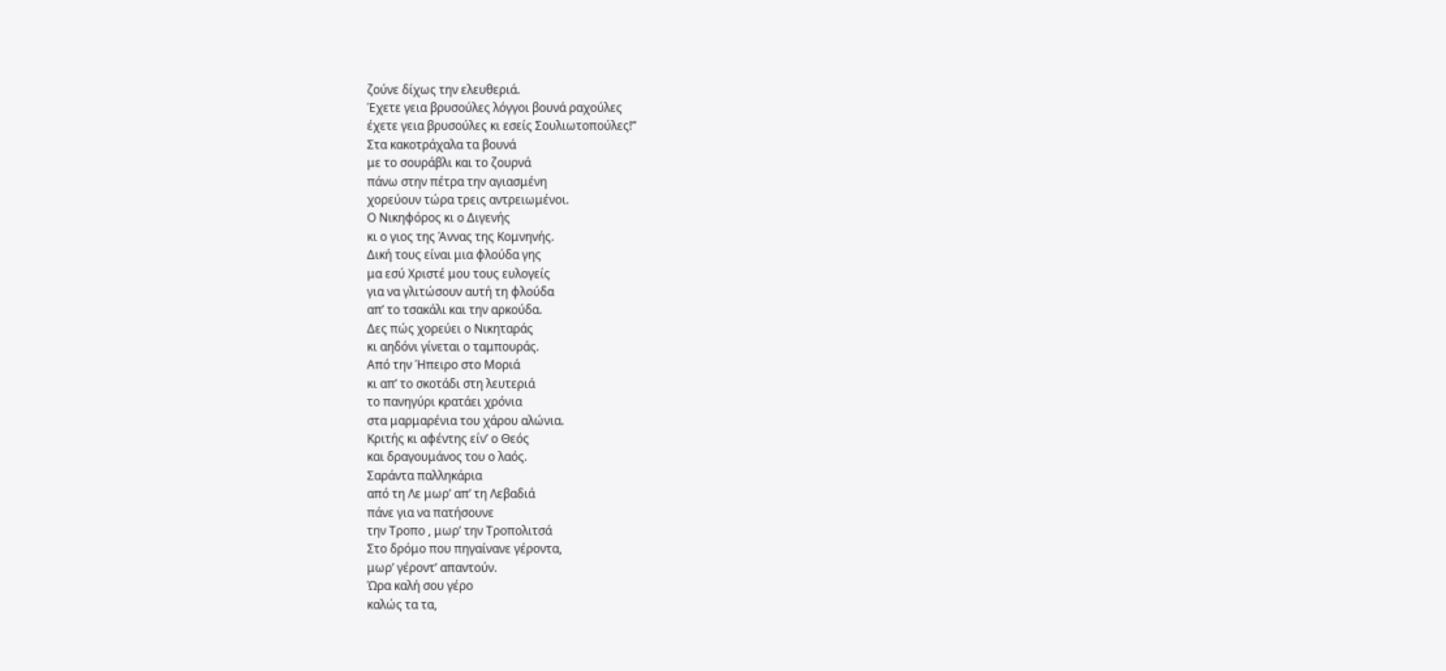ζούνε δίχως την ελευθεριά.
Έχετε γεια βρυσούλες λόγγοι βουνά ραχούλες
έχετε γεια βρυσούλες κι εσείς Σουλιωτοπούλες!”
Στα κακοτράχαλα τα βουνά
με το σουράβλι και το ζουρνά
πάνω στην πέτρα την αγιασμένη
χορεύουν τώρα τρεις αντρειωμένοι.
Ο Νικηφόρος κι ο Διγενής
κι ο γιος της Άννας της Κομνηνής.
Δική τους είναι μια φλούδα γης
μα εσύ Χριστέ μου τους ευλογείς
για να γλιτώσουν αυτή τη φλούδα
απ’ το τσακάλι και την αρκούδα.
Δες πώς χορεύει ο Νικηταράς
κι αηδόνι γίνεται ο ταμπουράς.
Από την Ήπειρο στο Μοριά
κι απ’ το σκοτάδι στη λευτεριά
το πανηγύρι κρατάει χρόνια
στα μαρμαρένια του χάρου αλώνια.
Κριτής κι αφέντης είν’ ο Θεός
και δραγουμάνος του ο λαός.
Σαράντα παλληκάρια
από τη Λε μωρ’ απ’ τη Λεβαδιά
πάνε για να πατήσουνε
την Τροπο , μωρ’ την Τροπολιτσά
Στο δρόμο που πηγαίνανε γέροντα,
μωρ’ γέροντ’ απαντούν.
Ώρα καλή σου γέρο
καλώς τα τα,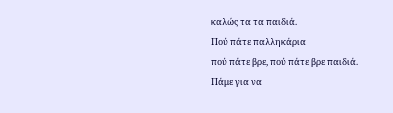καλώς τα τα παιδιά.
Πού πάτε παλληκάρια
πού πάτε βρε, πού πάτε βρε παιδιά.
Πάμε για να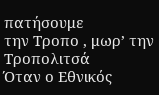πατήσουμε
την Τροπο , μωρ’ την Τροπολιτσά
Όταν ο Εθνικός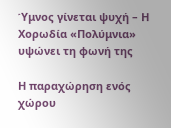Ύμνος γίνεται ψυχή – Η Χορωδία «Πολύμνια» υψώνει τη φωνή της

Η παραχώρηση ενός χώρου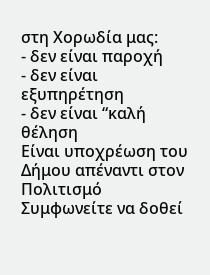στη Χορωδία μας:
- δεν είναι παροχή
- δεν είναι εξυπηρέτηση
- δεν είναι “καλή θέληση
Είναι υποχρέωση του Δήμου απέναντι στον Πολιτισμό
Συμφωνείτε να δοθεί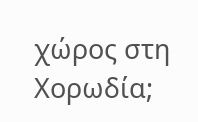χώρος στη Χορωδία;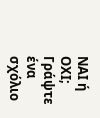ΝΑΙ ή ΟΧΙ;
Γράψτε ένα σχόλιο